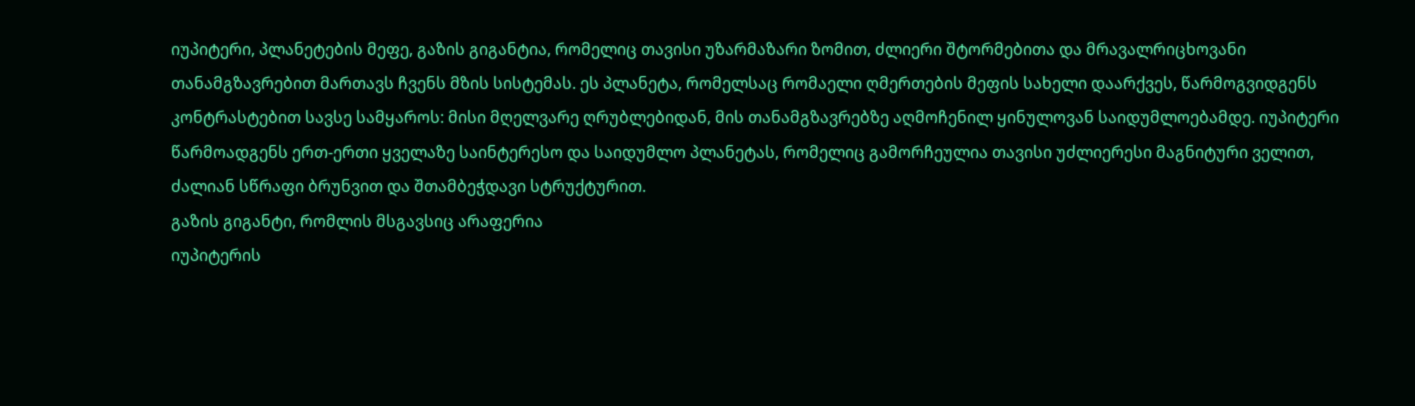იუპიტერი, პლანეტების მეფე, გაზის გიგანტია, რომელიც თავისი უზარმაზარი ზომით, ძლიერი შტორმებითა და მრავალრიცხოვანი თანამგზავრებით მართავს ჩვენს მზის სისტემას. ეს პლანეტა, რომელსაც რომაელი ღმერთების მეფის სახელი დაარქვეს, წარმოგვიდგენს კონტრასტებით სავსე სამყაროს: მისი მღელვარე ღრუბლებიდან, მის თანამგზავრებზე აღმოჩენილ ყინულოვან საიდუმლოებამდე. იუპიტერი წარმოადგენს ერთ-ერთი ყველაზე საინტერესო და საიდუმლო პლანეტას, რომელიც გამორჩეულია თავისი უძლიერესი მაგნიტური ველით, ძალიან სწრაფი ბრუნვით და შთამბეჭდავი სტრუქტურით.
გაზის გიგანტი, რომლის მსგავსიც არაფერია
იუპიტერის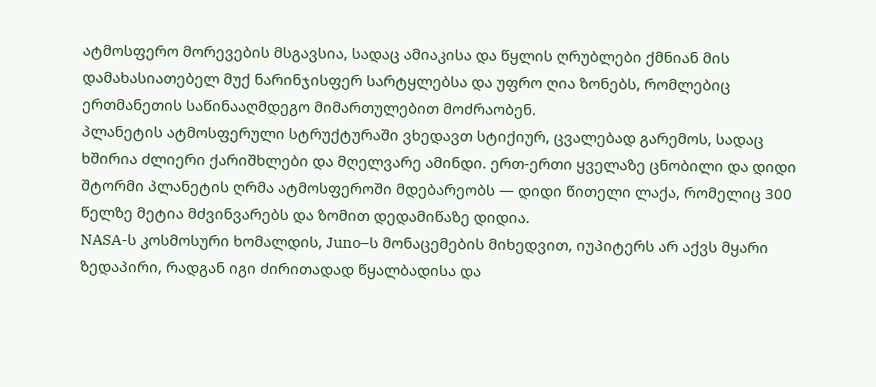ატმოსფერო მორევების მსგავსია, სადაც ამიაკისა და წყლის ღრუბლები ქმნიან მის დამახასიათებელ მუქ ნარინჯისფერ სარტყლებსა და უფრო ღია ზონებს, რომლებიც ერთმანეთის საწინააღმდეგო მიმართულებით მოძრაობენ.
პლანეტის ატმოსფერული სტრუქტურაში ვხედავთ სტიქიურ, ცვალებად გარემოს, სადაც ხშირია ძლიერი ქარიშხლები და მღელვარე ამინდი. ერთ-ერთი ყველაზე ცნობილი და დიდი შტორმი პლანეტის ღრმა ატმოსფეროში მდებარეობს — დიდი წითელი ლაქა, რომელიც 300 წელზე მეტია მძვინვარებს და ზომით დედამიწაზე დიდია.
NASA-ს კოსმოსური ხომალდის, Juno–ს მონაცემების მიხედვით, იუპიტერს არ აქვს მყარი ზედაპირი, რადგან იგი ძირითადად წყალბადისა და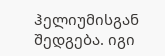ჰელიუმისგან შედგება. იგი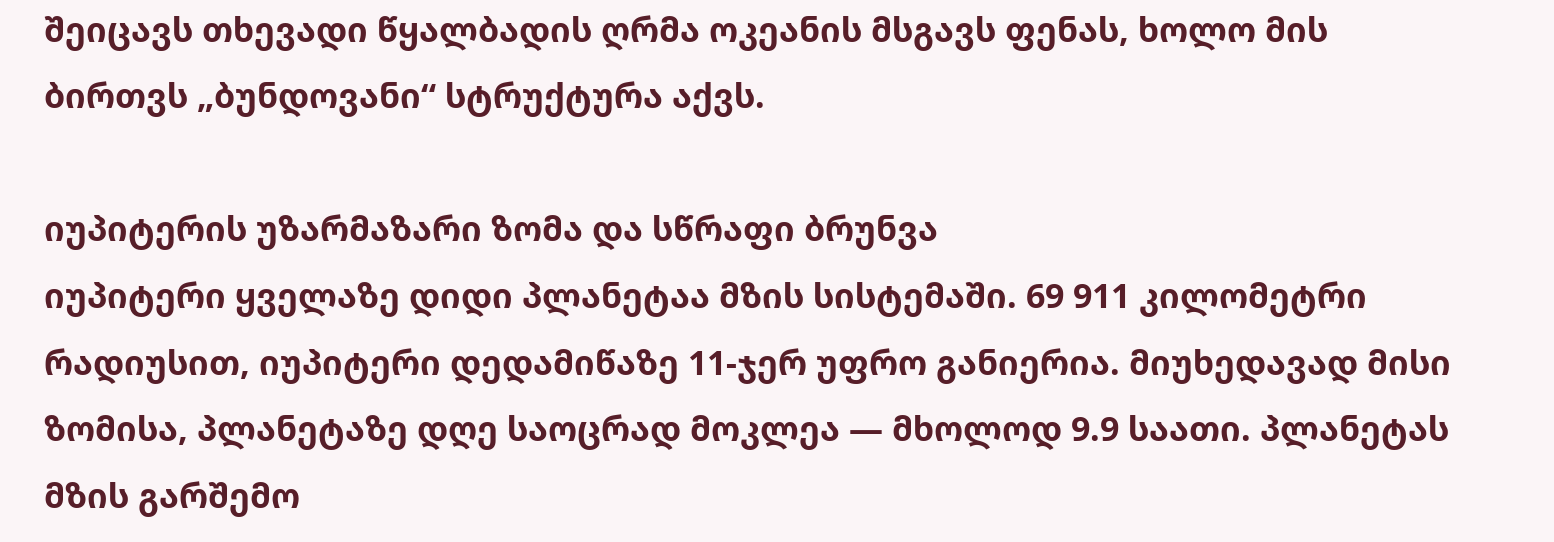შეიცავს თხევადი წყალბადის ღრმა ოკეანის მსგავს ფენას, ხოლო მის ბირთვს „ბუნდოვანი“ სტრუქტურა აქვს.

იუპიტერის უზარმაზარი ზომა და სწრაფი ბრუნვა
იუპიტერი ყველაზე დიდი პლანეტაა მზის სისტემაში. 69 911 კილომეტრი რადიუსით, იუპიტერი დედამიწაზე 11-ჯერ უფრო განიერია. მიუხედავად მისი ზომისა, პლანეტაზე დღე საოცრად მოკლეა — მხოლოდ 9.9 საათი. პლანეტას მზის გარშემო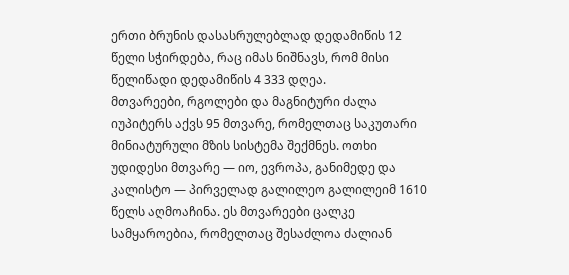ერთი ბრუნის დასასრულებლად დედამიწის 12 წელი სჭირდება, რაც იმას ნიშნავს, რომ მისი წელიწადი დედამიწის 4 333 დღეა.
მთვარეები, რგოლები და მაგნიტური ძალა
იუპიტერს აქვს 95 მთვარე, რომელთაც საკუთარი მინიატურული მზის სისტემა შექმნეს. ოთხი უდიდესი მთვარე — იო, ევროპა, განიმედე და კალისტო — პირველად გალილეო გალილეიმ 1610 წელს აღმოაჩინა. ეს მთვარეები ცალკე სამყაროებია, რომელთაც შესაძლოა ძალიან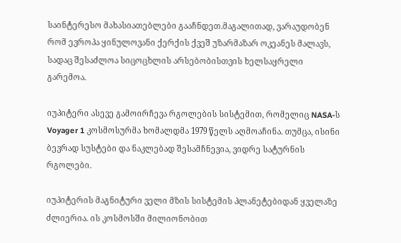საინტერესო მახასიათებლები გააჩნდეთ.მაგალითად, ვარაუდობენ რომ ევროპა ყინულოვანი ქერქის ქვეშ უზარმაზარ ოკეანეს მალავს, სადაც შესაძლოა სიცოცხლის არსებობისთვის ხელსაყრელი გარემოა.

იუპიტერი ასევე გამოირჩევა რგოლების სისტემით, რომელიც NASA-ს Voyager 1 კოსმოსურმა ხომალდმა 1979 წელს აღმოაჩინა. თუმცა, ისინი ბევრად სუსტები და ნაკლებად შესამჩნევია, ვიდრე სატურნის რგოლები.

იუპიტერის მაგნიტური ველი მზის სისტემის პლანეტებიდან ყველაზე ძლიერია. ის კოსმოსში მილიონობით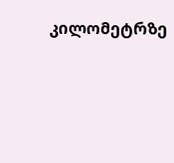კილომეტრზე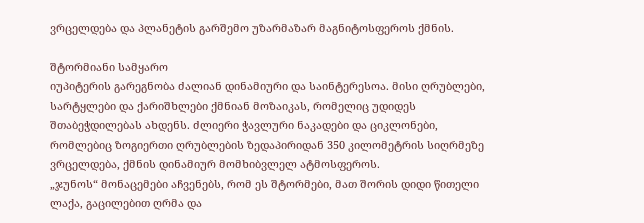ვრცელდება და პლანეტის გარშემო უზარმაზარ მაგნიტოსფეროს ქმნის.

შტორმიანი სამყარო
იუპიტერის გარეგნობა ძალიან დინამიური და საინტერესოა. მისი ღრუბლები, სარტყლები და ქარიშხლები ქმნიან მოზაიკას, რომელიც უდიდეს შთაბეჭდილებას ახდენს. ძლიერი ჭავლური ნაკადები და ციკლონები, რომლებიც ზოგიერთი ღრუბლების ზედაპირიდან 350 კილომეტრის სიღრმეზე ვრცელდება, ქმნის დინამიურ მომხიბვლელ ატმოსფეროს.
„ჯუნოს“ მონაცემები აჩვენებს, რომ ეს შტორმები, მათ შორის დიდი წითელი ლაქა, გაცილებით ღრმა და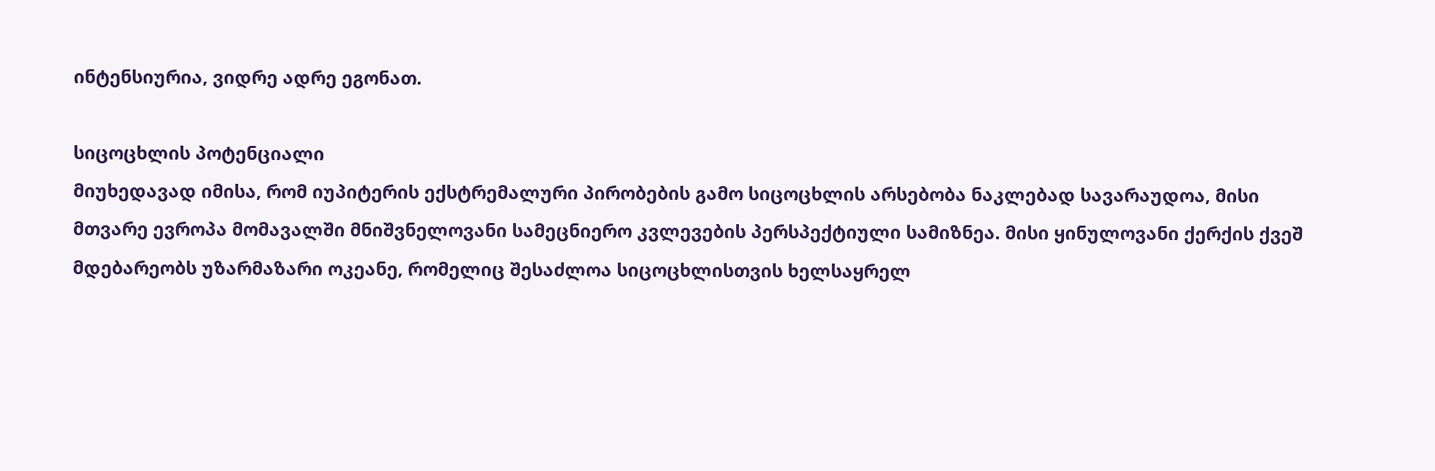ინტენსიურია, ვიდრე ადრე ეგონათ.

სიცოცხლის პოტენციალი
მიუხედავად იმისა, რომ იუპიტერის ექსტრემალური პირობების გამო სიცოცხლის არსებობა ნაკლებად სავარაუდოა, მისი მთვარე ევროპა მომავალში მნიშვნელოვანი სამეცნიერო კვლევების პერსპექტიული სამიზნეა. მისი ყინულოვანი ქერქის ქვეშ მდებარეობს უზარმაზარი ოკეანე, რომელიც შესაძლოა სიცოცხლისთვის ხელსაყრელ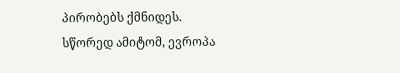პირობებს ქმნიდეს. სწორედ ამიტომ, ევროპა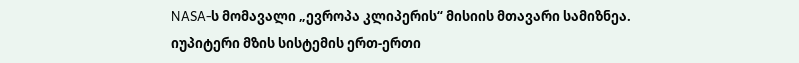NASA-ს მომავალი „ევროპა კლიპერის“ მისიის მთავარი სამიზნეა.
იუპიტერი მზის სისტემის ერთ-ერთი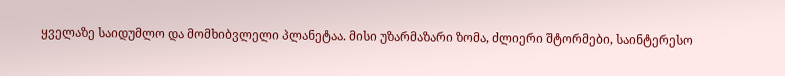ყველაზე საიდუმლო და მომხიბვლელი პლანეტაა. მისი უზარმაზარი ზომა, ძლიერი შტორმები, საინტერესო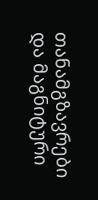თანამგზავრები და მაგნიტური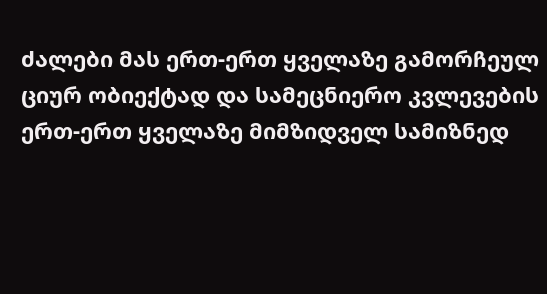ძალები მას ერთ-ერთ ყველაზე გამორჩეულ ციურ ობიექტად და სამეცნიერო კვლევების ერთ-ერთ ყველაზე მიმზიდველ სამიზნედ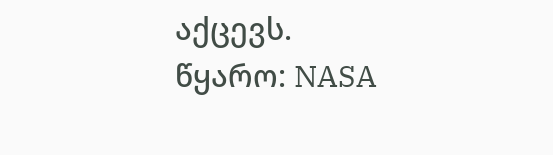აქცევს.
წყარო: NASA